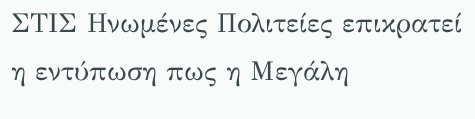ΣΤΙΣ Ηνωμένες Πολιτείες επικρατεί η εντύπωση πως η Μεγάλη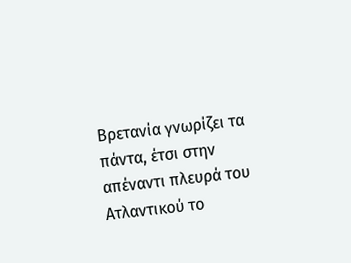Βρετανία γνωρίζει τα πάντα, έτσι στην απέναντι πλευρά του Ατλαντικού το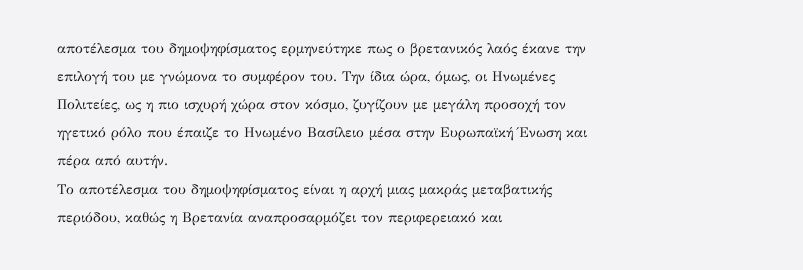αποτέλεσμα του δημοψηφίσματος ερμηνεύτηκε πως ο βρετανικός λαός έκανε την επιλογή του με γνώμονα το συμφέρον του. Την ίδια ώρα, όμως, οι Ηνωμένες Πολιτείες, ως η πιο ισχυρή χώρα στον κόσμο, ζυγίζουν με μεγάλη προσοχή τον ηγετικό ρόλο που έπαιζε το Ηνωμένο Βασίλειο μέσα στην Ευρωπαϊκή Ένωση και πέρα από αυτήν.
Το αποτέλεσμα του δημοψηφίσματος είναι η αρχή μιας μακράς μεταβατικής περιόδου, καθώς η Βρετανία αναπροσαρμόζει τον περιφερειακό και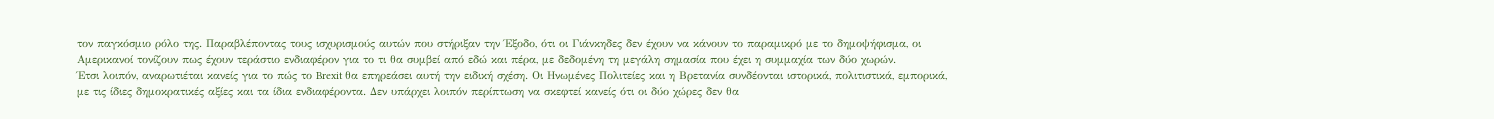τον παγκόσμιο ρόλο της. Παραβλέποντας τους ισχυρισμούς αυτών που στήριξαν την Έξοδο, ότι οι Γιάνκηδες δεν έχουν να κάνουν το παραμικρό με το δημοψήφισμα, οι Αμερικανοί τονίζουν πως έχουν τεράστιο ενδιαφέρον για το τι θα συμβεί από εδώ και πέρα, με δεδομένη τη μεγάλη σημασία που έχει η συμμαχία των δύο χωρών.
Έτσι λοιπόν, αναρωτιέται κανείς για το πώς το Brexit θα επηρεάσει αυτή την ειδική σχέση. Οι Ηνωμένες Πολιτείες και η Βρετανία συνδέονται ιστορικά, πολιτιστικά, εμπορικά, με τις ίδιες δημοκρατικές αξίες και τα ίδια ενδιαφέροντα. Δεν υπάρχει λοιπόν περίπτωση να σκεφτεί κανείς ότι οι δύο χώρες δεν θα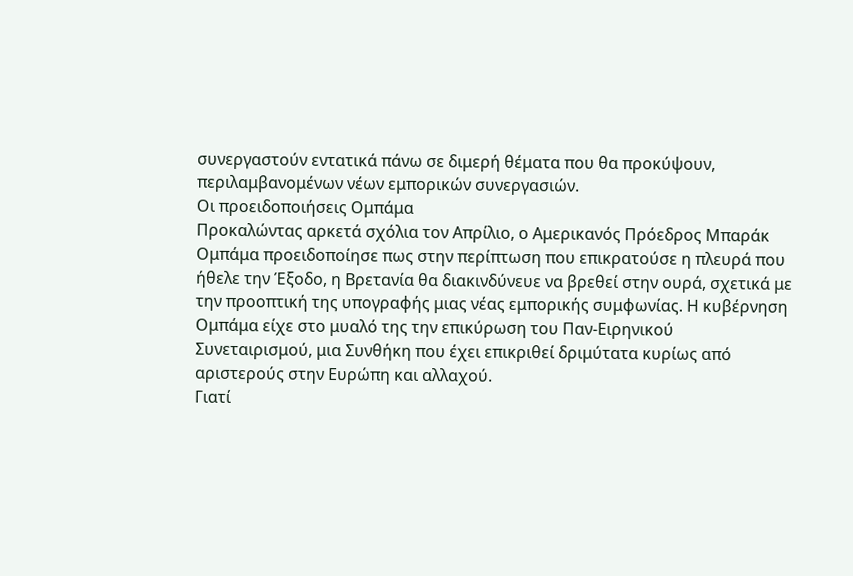συνεργαστούν εντατικά πάνω σε διμερή θέματα που θα προκύψουν, περιλαμβανομένων νέων εμπορικών συνεργασιών.
Οι προειδοποιήσεις Ομπάμα
Προκαλώντας αρκετά σχόλια τον Απρίλιο, ο Αμερικανός Πρόεδρος Μπαράκ Ομπάμα προειδοποίησε πως στην περίπτωση που επικρατούσε η πλευρά που ήθελε την Έξοδο, η Βρετανία θα διακινδύνευε να βρεθεί στην ουρά, σχετικά με την προοπτική της υπογραφής μιας νέας εμπορικής συμφωνίας. Η κυβέρνηση Ομπάμα είχε στο μυαλό της την επικύρωση του Παν-Ειρηνικού Συνεταιρισμού, μια Συνθήκη που έχει επικριθεί δριμύτατα κυρίως από αριστερούς στην Ευρώπη και αλλαχού.
Γιατί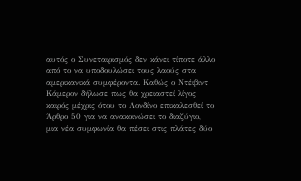αυτός ο Συνεταιρισμός δεν κάνει τίποτε άλλο από το να υποδουλώσει τους λαούς στα αμερικανικά συμφέροντα. Καθώς ο Ντέιβιντ Κάμερον δήλωσε πως θα χρειαστεί λίγος καιρός μέχρις ότου το Λονδίνο επικαλεσθεί το Άρθρο 50 για να ανακοινώσει το διαζύγιο, μια νέα συμφωνία θα πέσει στις πλάτες δύο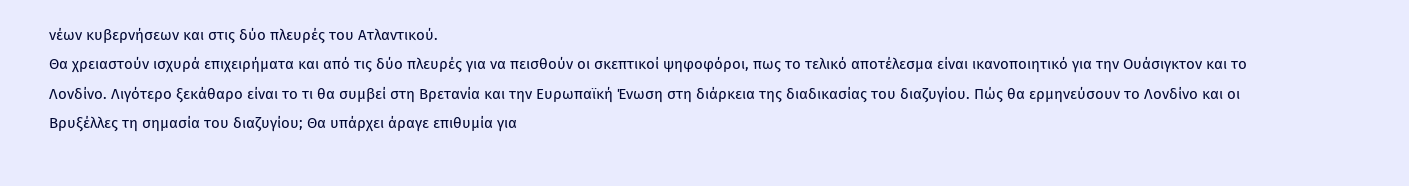νέων κυβερνήσεων και στις δύο πλευρές του Ατλαντικού.
Θα χρειαστούν ισχυρά επιχειρήματα και από τις δύο πλευρές για να πεισθούν οι σκεπτικοί ψηφοφόροι, πως το τελικό αποτέλεσμα είναι ικανοποιητικό για την Ουάσιγκτον και το Λονδίνο. Λιγότερο ξεκάθαρο είναι το τι θα συμβεί στη Βρετανία και την Ευρωπαϊκή Ένωση στη διάρκεια της διαδικασίας του διαζυγίου. Πώς θα ερμηνεύσουν το Λονδίνο και οι Βρυξέλλες τη σημασία του διαζυγίου; Θα υπάρχει άραγε επιθυμία για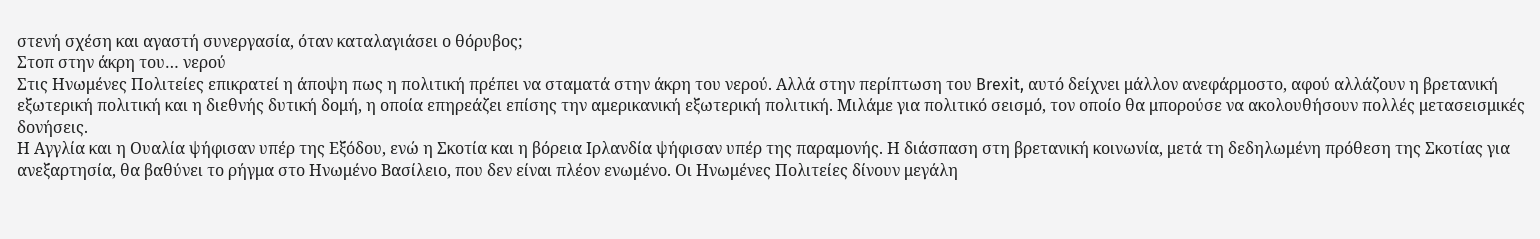στενή σχέση και αγαστή συνεργασία, όταν καταλαγιάσει ο θόρυβος;
Στοπ στην άκρη του… νερού
Στις Ηνωμένες Πολιτείες επικρατεί η άποψη πως η πολιτική πρέπει να σταματά στην άκρη του νερού. Αλλά στην περίπτωση του Brexit, αυτό δείχνει μάλλον ανεφάρμοστο, αφού αλλάζουν η βρετανική εξωτερική πολιτική και η διεθνής δυτική δομή, η οποία επηρεάζει επίσης την αμερικανική εξωτερική πολιτική. Μιλάμε για πολιτικό σεισμό, τον οποίο θα μπορούσε να ακολουθήσουν πολλές μετασεισμικές δονήσεις.
Η Αγγλία και η Ουαλία ψήφισαν υπέρ της Εξόδου, ενώ η Σκοτία και η βόρεια Ιρλανδία ψήφισαν υπέρ της παραμονής. Η διάσπαση στη βρετανική κοινωνία, μετά τη δεδηλωμένη πρόθεση της Σκοτίας για ανεξαρτησία, θα βαθύνει το ρήγμα στο Ηνωμένο Βασίλειο, που δεν είναι πλέον ενωμένο. Οι Ηνωμένες Πολιτείες δίνουν μεγάλη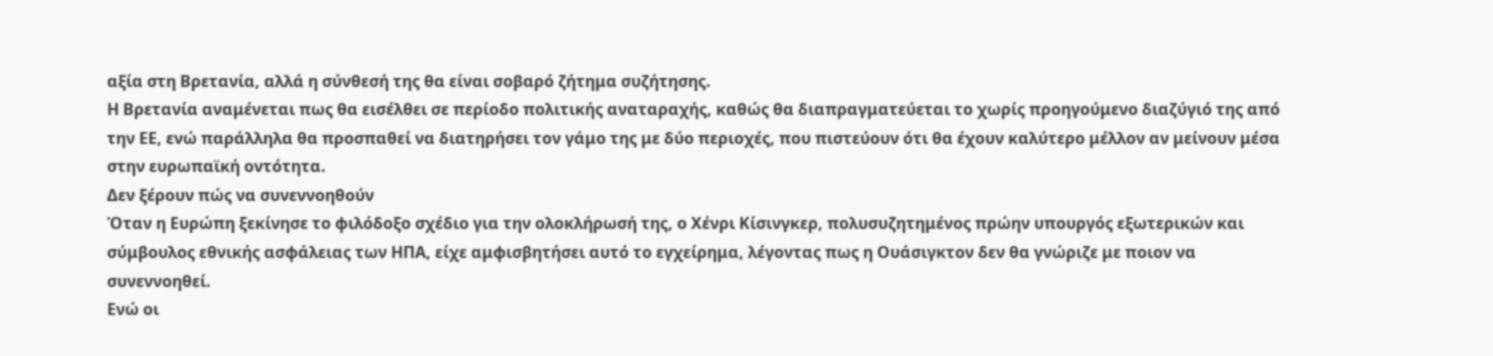αξία στη Βρετανία, αλλά η σύνθεσή της θα είναι σοβαρό ζήτημα συζήτησης.
Η Βρετανία αναμένεται πως θα εισέλθει σε περίοδο πολιτικής αναταραχής, καθώς θα διαπραγματεύεται το χωρίς προηγούμενο διαζύγιό της από την ΕΕ, ενώ παράλληλα θα προσπαθεί να διατηρήσει τον γάμο της με δύο περιοχές, που πιστεύουν ότι θα έχουν καλύτερο μέλλον αν μείνουν μέσα στην ευρωπαϊκή οντότητα.
Δεν ξέρουν πώς να συνεννοηθούν
Όταν η Ευρώπη ξεκίνησε το φιλόδοξο σχέδιο για την ολοκλήρωσή της, ο Χένρι Κίσινγκερ, πολυσυζητημένος πρώην υπουργός εξωτερικών και σύμβουλος εθνικής ασφάλειας των ΗΠΑ, είχε αμφισβητήσει αυτό το εγχείρημα, λέγοντας πως η Ουάσιγκτον δεν θα γνώριζε με ποιον να συνεννοηθεί.
Ενώ οι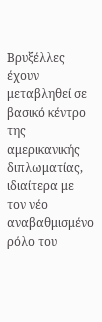Βρυξέλλες έχουν μεταβληθεί σε βασικό κέντρο της αμερικανικής διπλωματίας, ιδιαίτερα με τον νέο αναβαθμισμένο ρόλο του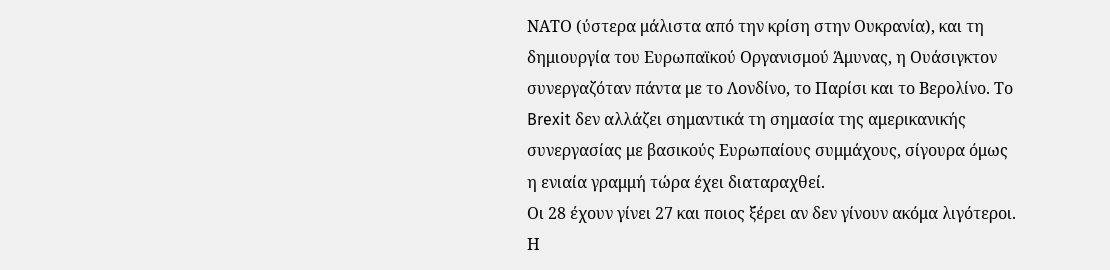ΝΑΤΟ (ύστερα μάλιστα από την κρίση στην Ουκρανία), και τη δημιουργία του Ευρωπαϊκού Οργανισμού Άμυνας, η Ουάσιγκτον συνεργαζόταν πάντα με το Λονδίνο, το Παρίσι και το Βερολίνο. Το Brexit δεν αλλάζει σημαντικά τη σημασία της αμερικανικής συνεργασίας με βασικούς Ευρωπαίους συμμάχους, σίγουρα όμως η ενιαία γραμμή τώρα έχει διαταραχθεί.
Οι 28 έχουν γίνει 27 και ποιος ξέρει αν δεν γίνουν ακόμα λιγότεροι. Η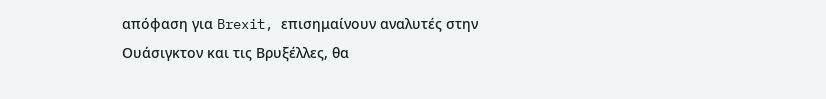απόφαση για Brexit, επισημαίνουν αναλυτές στην Ουάσιγκτον και τις Βρυξέλλες, θα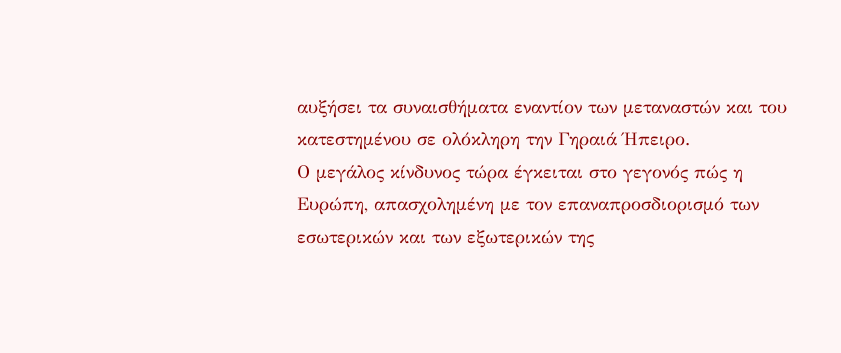αυξήσει τα συναισθήματα εναντίον των μεταναστών και του κατεστημένου σε ολόκληρη την Γηραιά Ήπειρο.
Ο μεγάλος κίνδυνος τώρα έγκειται στο γεγονός πώς η Ευρώπη, απασχολημένη με τον επαναπροσδιορισμό των εσωτερικών και των εξωτερικών της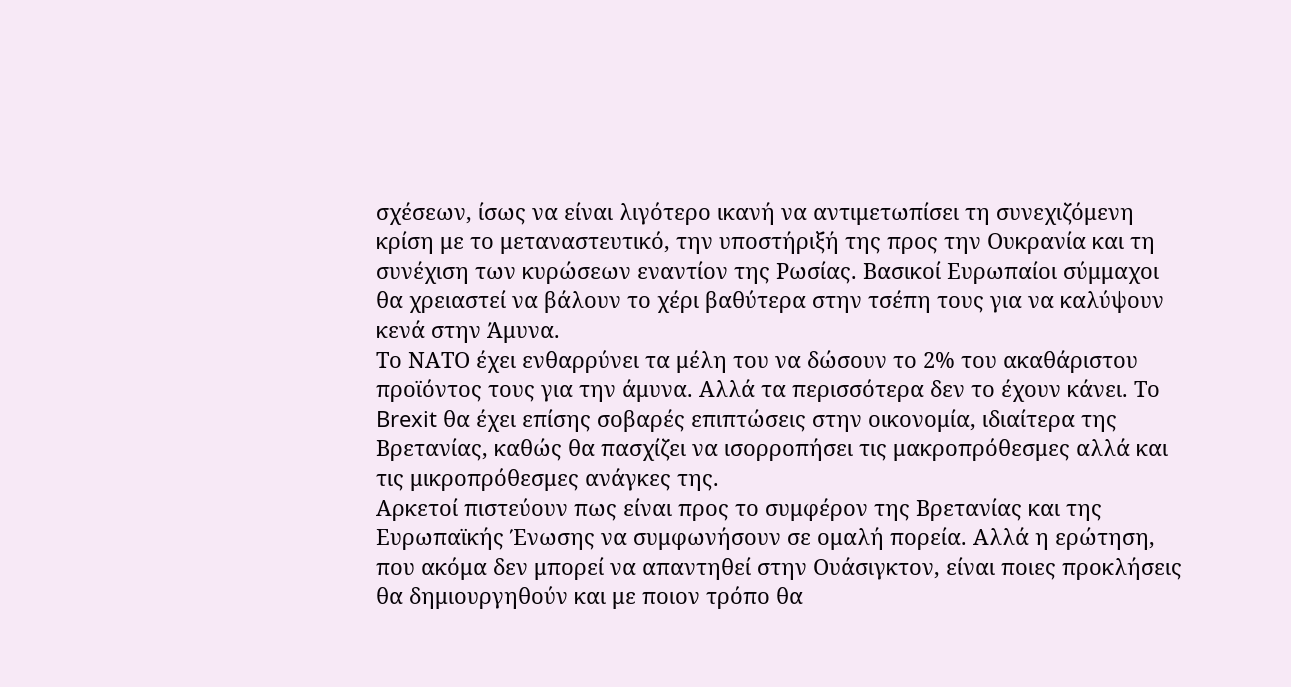σχέσεων, ίσως να είναι λιγότερο ικανή να αντιμετωπίσει τη συνεχιζόμενη κρίση με το μεταναστευτικό, την υποστήριξή της προς την Ουκρανία και τη συνέχιση των κυρώσεων εναντίον της Ρωσίας. Βασικοί Ευρωπαίοι σύμμαχοι θα χρειαστεί να βάλουν το χέρι βαθύτερα στην τσέπη τους για να καλύψουν κενά στην Άμυνα.
Το ΝΑΤΟ έχει ενθαρρύνει τα μέλη του να δώσουν το 2% του ακαθάριστου προϊόντος τους για την άμυνα. Αλλά τα περισσότερα δεν το έχουν κάνει. Το Brexit θα έχει επίσης σοβαρές επιπτώσεις στην οικονομία, ιδιαίτερα της Βρετανίας, καθώς θα πασχίζει να ισορροπήσει τις μακροπρόθεσμες αλλά και τις μικροπρόθεσμες ανάγκες της.
Αρκετοί πιστεύουν πως είναι προς το συμφέρον της Βρετανίας και της Ευρωπαϊκής Ένωσης να συμφωνήσουν σε ομαλή πορεία. Αλλά η ερώτηση, που ακόμα δεν μπορεί να απαντηθεί στην Ουάσιγκτον, είναι ποιες προκλήσεις θα δημιουργηθούν και με ποιον τρόπο θα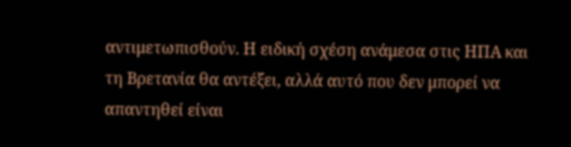αντιμετωπισθούν. Η ειδική σχέση ανάμεσα στις ΗΠΑ και τη Βρετανία θα αντέξει, αλλά αυτό που δεν μπορεί να απαντηθεί είναι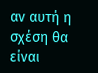αν αυτή η σχέση θα είναι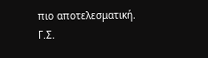πιο αποτελεσματική.
Γ.Σ.